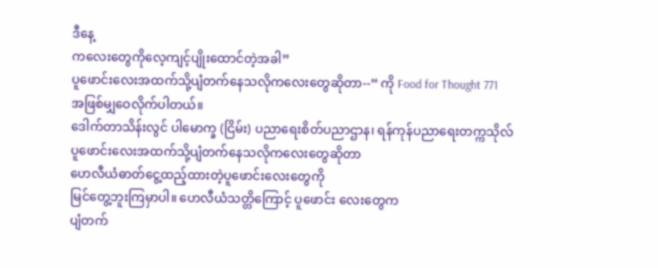ဒီနေ့
ကလေးတွေကိုလေ့ကျင့်ပျိုးထောင်တဲ့အခါ”
ပူဖောင်းလေးအထက်သို့ပျံတက်နေသလိုကလေးတွေဆိုတာ--“ ကို Food for Thought 771
အဖြစ်မျှဝေလိုက်ပါတယ်။
ဒေါက်တာသိန်းလွင် ပါမောက္ခ (ငြိမ်း) ပညာရေးစိတ်ပညာဌာန၊ ရန်ကုန်ပညာရေးတက္ကသိုလ်
ပူဖောင်းလေးအထက်သို့ပျံတက်နေသလိုကလေးတွေဆိုတာ
ဟေလီယံဓာတ်ငွေ့ထည့်ထားတဲ့ပူဖောင်းလေးတွေကို
မြင်တွေ့ဘူးကြမှာပါ။ ဟေလီယံသတ္တိကြောင့် ပူဖောင်း လေးတွေက
ပျံတက်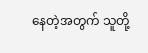နေတဲ့အတွက် သူတို့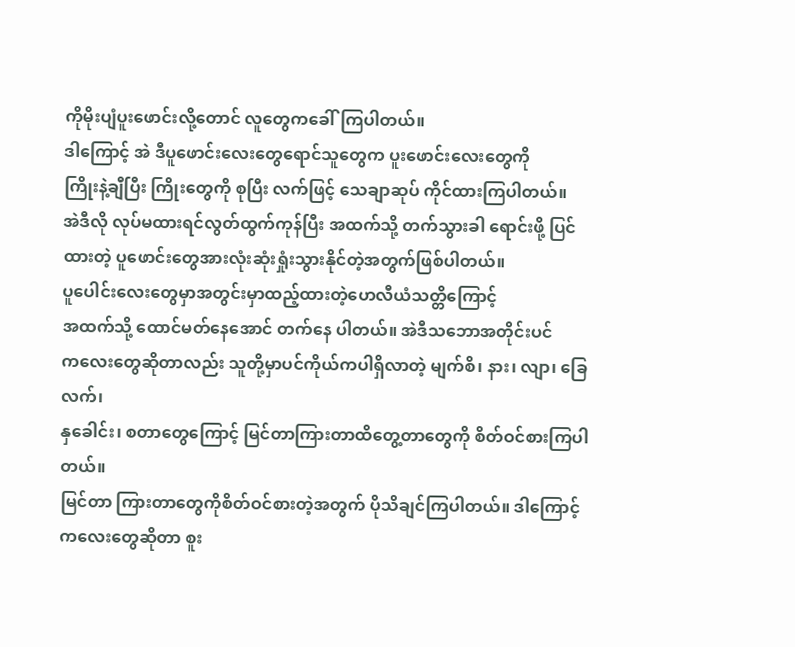ကိုမိုးပျံပူးဖောင်းလို့တောင် လူတွေကခေါ်ကြပါတယ်။
ဒါကြောင့် အဲ ဒီပူဖောင်းလေးတွေရောင်သူတွေက ပူးဖောင်းလေးတွေကို
ကြိုးနဲ့ချီပြီး ကြိုးတွေကို စုပြီး လက်ဖြင့် သေချာဆုပ် ကိုင်ထားကြပါတယ်။
အဲဒီလို လုပ်မထားရင်လွတ်ထွက်ကုန်ပြီး အထက်သို့ တက်သွားခါ ရောင်းဖို့ ပြင်
ထားတဲ့ ပူဖောင်းတွေအားလုံးဆုံးရှုံးသွားနိုင်တဲ့အတွက်ဖြစ်ပါတယ်။
ပူပေါင်းလေးတွေမှာအတွင်းမှာထည့်ထားတဲ့ဟေလီယံသတ္တိကြောင့်
အထက်သို့ ထောင်မတ်နေအောင် တက်နေ ပါတယ်။ အဲဒီသဘောအတိုင်းပင်
ကလေးတွေဆိုတာလည်း သူတို့မှာပင်ကိုယ်ကပါရှိလာတဲ့ မျက်စိ၊ နား၊ လျာ၊ ခြေလက်၊
နှခေါင်း၊ စတာတွေကြောင့် မြင်တာကြားတာထိတွေ့တာတွေကို စိတ်ဝင်စားကြပါတယ်။
မြင်တာ ကြားတာတွေကိုစိတ်ဝင်စားတဲ့အတွက် ပိုသိချင်ကြပါတယ်။ ဒါကြောင့်
ကလေးတွေဆိုတာ စူး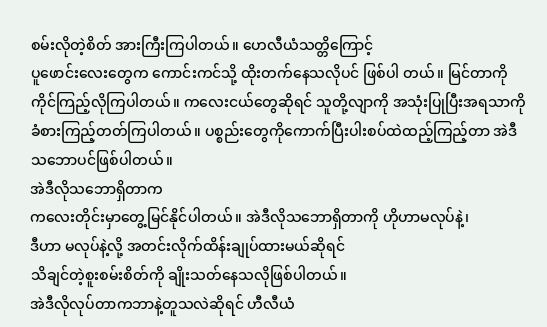စမ်းလိုတဲ့စိတ် အားကြီးကြပါတယ်။ ဟေလီယံသတ္တိကြောင့်
ပူဖောင်းလေးတွေက ကောင်းကင်သို့ ထိုးတက်နေသလိုပင် ဖြစ်ပါ တယ်။ မြင်တာကို
ကိုင်ကြည့်လိုကြပါတယ်။ ကလေးငယ်တွေဆိုရင် သူတို့လျာကို အသုံးပြုပြီးအရသာကို
ခံစားကြည့်တတ်ကြပါတယ်။ ပစ္စည်းတွေကိုကောက်ပြီးပါးစပ်ထဲထည့်ကြည့်တာ အဲဒီ
သဘောပင်ဖြစ်ပါတယ်။
အဲဒီလိုသဘောရှိတာက
ကလေးတိုင်းမှာတွေ့မြင်နိုင်ပါတယ်။ အဲဒီလိုသဘောရှိတာကို ဟိုဟာမလုပ်နဲ့၊
ဒီဟာ မလုပ်နဲ့လို့ အတင်းလိုက်ထိန်းချုပ်ထားမယ်ဆိုရင်
သိချင်တဲ့စူးစမ်းစိတ်ကို ချိုးသတ်နေသလိုဖြစ်ပါတယ်။
အဲဒီလိုလုပ်တာကဘာနဲ့တူသလဲဆိုရင် ဟီလီယံ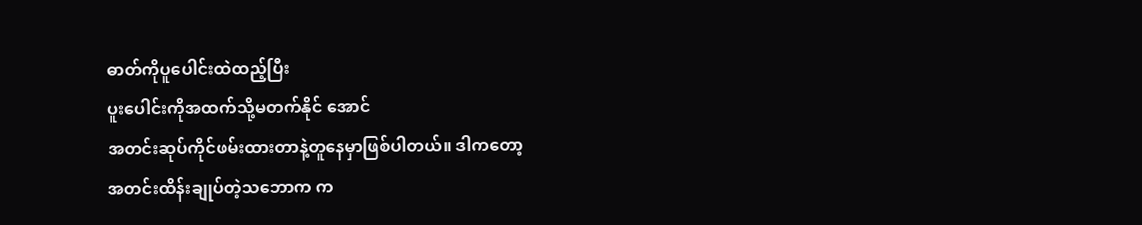ဓာတ်ကိုပူပေါင်းထဲထည့်ပြီး
ပူးပေါင်းကိုအထက်သို့မတက်နိုင် အောင်
အတင်းဆုပ်ကိုင်ဖမ်းထားတာနဲ့တူနေမှာဖြစ်ပါတယ်။ ဒါကတော့
အတင်းထိန်းချုပ်တဲ့သဘောက က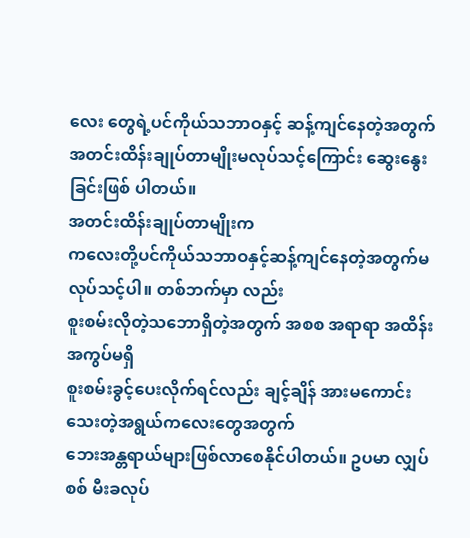လေး တွေရဲ့ပင်ကိုယ်သဘာဝနှင့် ဆန့်ကျင်နေတဲ့အတွက်
အတင်းထိန်းချုပ်တာမျိုးမလုပ်သင့်ကြောင်း ဆွေးနွေးခြင်းဖြစ် ပါတယ်။
အတင်းထိန်းချုပ်တာမျိုးက
ကလေးတို့ပင်ကိုယ်သဘာဝနှင့်ဆန့်ကျင်နေတဲ့အတွက်မလုပ်သင့်ပါ။ တစ်ဘက်မှာ လည်း
စူးစမ်းလိုတဲ့သဘောရှိတဲ့အတွက် အစစ အရာရာ အထိန်းအကွပ်မရှိ
စူးစမ်းခွင့်ပေးလိုက်ရင်လည်း ချင့်ချိန် အားမကောင်းသေးတဲ့အရွယ်ကလေးတွေအတွက်
ဘေးအန္တရာယ်များဖြစ်လာစေနိုင်ပါတယ်။ ဥပမာ လျှပ်စစ် မီးခလုပ်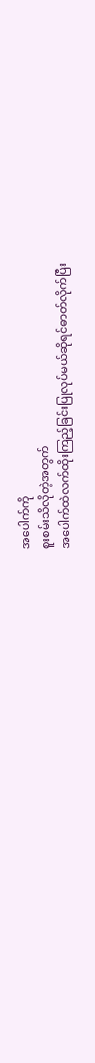အပေါက်ကို
စူးစမ်းသိလိုတဲ့အတွက်
အပေါက်ထဲလက်ထိုးကြည့်ခြင်းပြုလုပ်မယ်ဆိုရင်ဓာတ်လိုက်ပြီး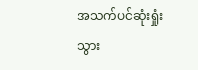အသက်ပင်ဆုံးရှုံးသွား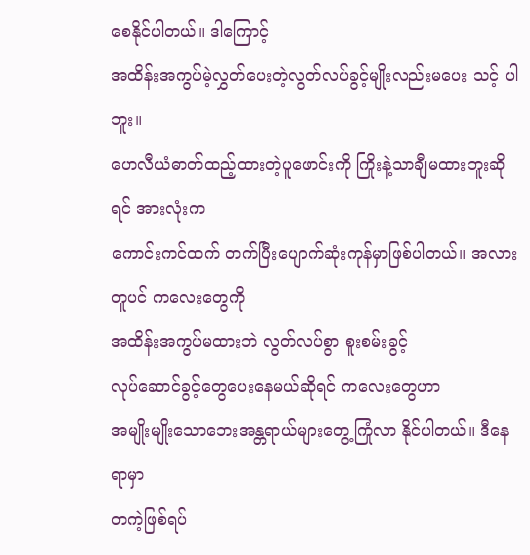စေနိုင်ပါတယ်။ ဒါကြောင့်
အထိန်းအကွပ်မဲ့လွှတ်ပေးတဲ့လွတ်လပ်ခွင့်မျိုးလည်းမပေး သင့် ပါဘူး။
ဟေလီယံဓာတ်ထည့်ထားတဲ့ပူဖောင်းကို ကြိုးနဲ့သာချီမထားဘူးဆိုရင် အားလုံးက
ကောင်းကင်ထက် တက်ပြီးပျောက်ဆုံးကုန်မှာဖြစ်ပါတယ်။ အလားတူပင် ကလေးတွေကို
အထိန်းအကွပ်မထားဘဲ လွတ်လပ်စွာ စူးစမ်းခွင့်
လုပ်ဆောင်ခွင့်တွေပေးနေမယ်ဆိုရင် ကလေးတွေဟာ
အမျိုးမျိုးသောဘေးအန္တရာယ်များတွေ့ကြုံလာ နိုင်ပါတယ်။ ဒီနေရာမှာ
တကဲ့ဖြစ်ရပ်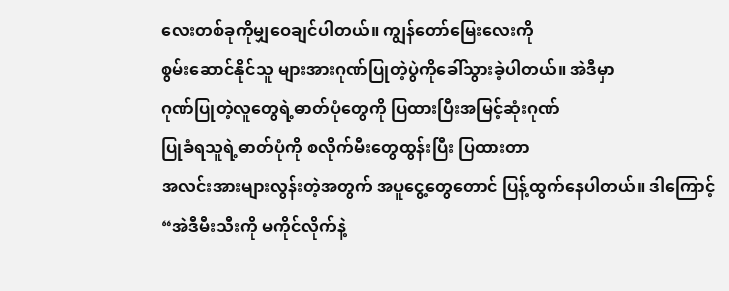လေးတစ်ခုကိုမျှဝေချင်ပါတယ်။ ကျွန်တော်မြေးလေးကို
စွမ်းဆောင်နိုင်သူ များအားဂုဏ်ပြုတဲ့ပွဲကိုခေါ်သွားခဲ့ပါတယ်။ အဲဒီမှာ
ဂုဏ်ပြုတဲ့လူတွေရဲ့ဓာတ်ပုံတွေကို ပြထားပြီးအမြင့်ဆုံးဂုဏ်
ပြုခံရသူရဲ့ဓာတ်ပုံကို စလိုက်မီးတွေထွန်းပြီး ပြထားတာ
အလင်းအားများလွန်းတဲ့အတွက် အပူငွေ့တွေတောင် ပြန့်ထွက်နေပါတယ်။ ဒါကြောင့်
“အဲဒီမီးသီးကို မကိုင်လိုက်နဲ့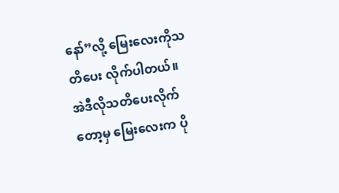နော်”လို့ မြေးလေးကိုသတိပေး လိုက်ပါတယ်။
အဲဒီလိုသတိပေးလိုက်တော့မှ မြေးလေးက ပို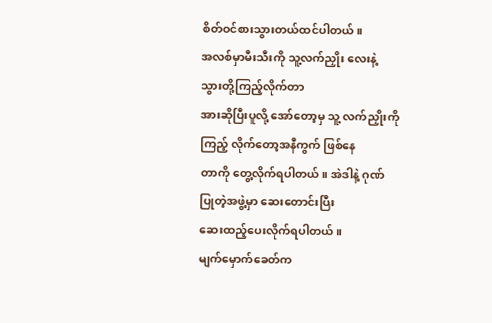စိတ်ဝင်စားသွားတယ်ထင်ပါတယ်။
အလစ်မှာမီးသီးကို သူ့လက်ညှိုး လေးနဲ့ သွားတို့ကြည့်လိုက်တာ
အားဆိုပြီးပူလို့ အော်တော့မှ သူ့ လက်ညှိုးကိုကြည့် လိုက်တော့အနီကွက် ဖြစ်နေ
တာကို တွေ့လိုက်ရပါတယ်။ အဲဒါနဲ့ ဂုဏ်ပြုတဲ့အဖွဲ့မှာ ဆေးတောင်းပြီး
ဆေးထည့်ပေးလိုက်ရပါတယ်။
မျက်မှောက်ခေတ်က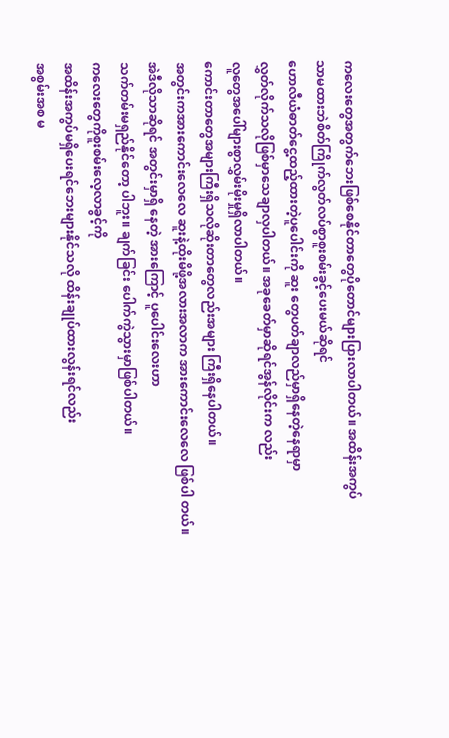ကလေးတွေအတွက်ဘေးဖြစ်စေနိုင်တာတွေပိုတောင်များပြားလာပါတယ်။ အထိန်းအကွပ်
သာမထားဘဲစိတ်ကြိုက်လွတ်လပ်စွာစူးစမ်းခွင့်ပေးမယ်ဆိုရင်
ဟောလီယံဓာတ်ငွေ့ထည့်ထားတဲ့ပူပေါင်းကို ဆူး တွေပတ်ချာလည်မှာရှိနေတဲ့နေရာမှာ
လွှတ်လိုက်သလိုဖြစ်မှာသေချာလှပါတယ်။ အခုခေတ်မှာဆိုရင်အွန်လိုင်းက လည်း
လူတွေအပေါ်များစွာလွှမ်းမိုးမှုရှိလာပါတယ်။
ကောင်းတာတွေအများကြီးရှိသလိုဆိုးတာတွေလည်းအများ ကြီးရှိနေပါတယ်။
အတွင်းကအားကောင်းလေလေ ဆူးနဲ့ထိုးမိဖို့အလားအလာက အားကောင်းလေလေ ဖြစ်ပါ တယ်။
အဲဒီလိုသာဆိုရင် အတွင်းမှာရှိ နေတဲ့ အားကြောင့် ပူပေါင်းလေးဟာ
သက်တမ်းမရှည်နိုင်တော့ ပါဘူး။ ချက်ခြင်း ပေါက်ကွဲသွားမှာဖြစ်ပါတယ်။
ကလေးတွေကိုစူးစမ်းလေ့လာခွင့်ကို
အထိန်းအကွပ်မရှိပေးရင်ဘေးများနိုင်သလို ထိန်းချုပ်ထားလွန်းရင်လည်း
အစွမ်းအစ မ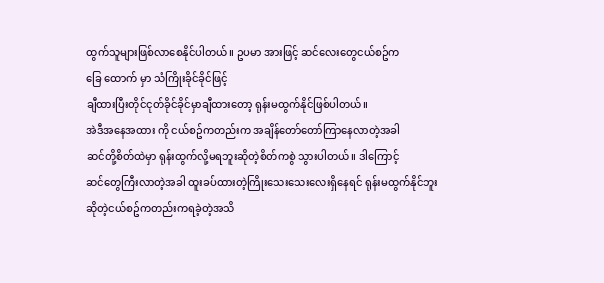ထွက်သူများဖြစ်လာစေနိုင်ပါတယ်။ ဥပမာ အားဖြင့် ဆင်လေးတွေငယ်စဥ်က
ခြေ ထောက် မှာ သံကြိုးခိုင်ခိုင်ဖြင့်
ချီထားပြီးတိုင်ငုတ်ခိုင်ခိုင်မှာချီထားတော့ ရုန်းမထွက်နိုင်ဖြစ်ပါတယ်။
အဲဒီအနေအထား ကို ငယ်စဥ်ကတည်းက အချိန်တော်တော်ကြာနေလာတဲ့အခါ
ဆင်တို့စိတ်ထဲမှာ ရုန်းထွက်လို့မရဘူးဆိုတဲ့စိတ်ကစွဲ သွားပါတယ်။ ဒါကြောင့်
ဆင်တွေကြီးလာတဲ့အခါ ထူးခပ်ထားတဲ့ကြိုးသေးသေးလေးရှိနေရင် ရုန်းမထွက်နိုင်ဘူး
ဆိုတဲ့ငယ်စဥ်ကတည်းကရခဲ့တဲ့အသိ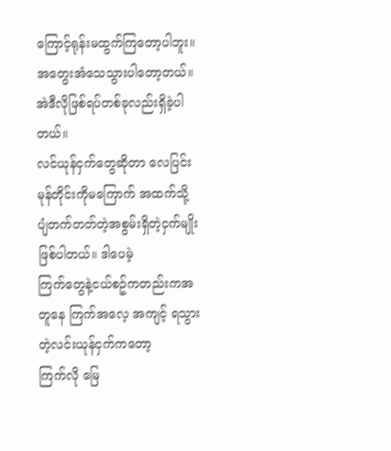ကြောင့်ရုန်းမထွက်ကြတော့ပါဘူး။
အတွေးအံသေသွားပါတော့တယ်။
အဲဒီလိုဖြစ်ရပ်တစ်ခုလည်းရှိခဲ့ပါတယ်။
လင်ယုန်ငှက်တွေဆိုတာ လေပြင်းမုန်တိုင်းကိုမကြောက် အထက်သို့
ပျံတက်တတ်တဲ့အစွမ်းရှိတဲ့ငှက်မျိုးဖြစ်ပါတယ်။ ဒါပေမဲ့
ကြက်တွေနဲ့ငယ်စဥ်ကတည်းကအတူနေ ကြက်အလေ့ အကျင့် ရသွားတဲ့လင်းယုန်ငှက်ကတော့
ကြက်လို မြေ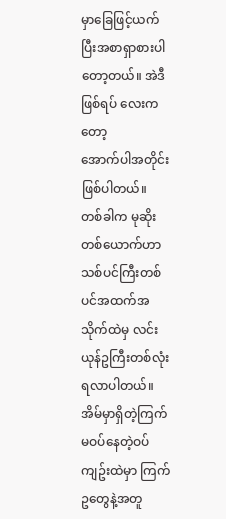မှာခြေဖြင့်ယက်ပြီးအစာရှာစားပါတော့တယ်။ အဲဒီဖြစ်ရပ် လေးကတော့
အောက်ပါအတိုင်းဖြစ်ပါတယ်။
တစ်ခါက မုဆိုးတစ်ယောက်ဟာ
သစ်ပင်ကြီးတစ်ပင်အထက်အသိုက်ထဲမှ လင်းယုန်ဥကြီးတစ်လုံးရလာပါတယ်။
အိမ်မှာရှိတဲ့ကြက်မဝပ်နေတဲ့ဝပ်ကျဥ်းထဲမှာ ကြက်ဥတွေနဲ့အတူ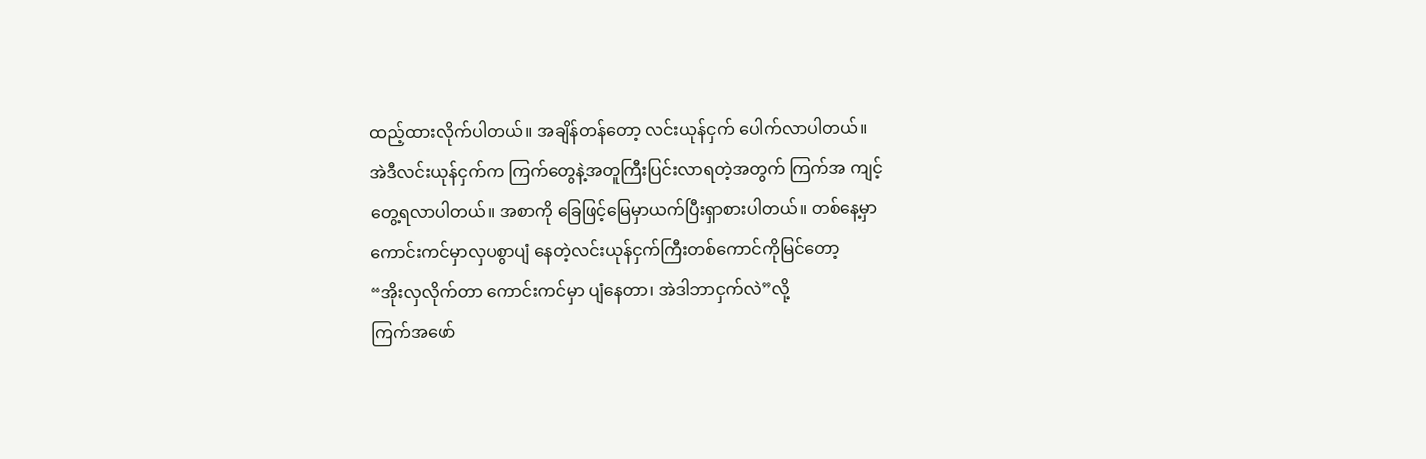ထည့်ထားလိုက်ပါတယ်။ အချိန်တန်တော့ လင်းယုန်ငှက် ပေါက်လာပါတယ်။
အဲဒီလင်းယုန်ငှက်က ကြက်တွေနဲ့အတူကြီးပြင်းလာရတဲ့အတွက် ကြက်အ ကျင့်
တွေ့ရလာပါတယ်။ အစာကို ခြေဖြင့်မြေမှာယက်ပြီးရှာစားပါတယ်။ တစ်နေ့မှာ
ကောင်းကင်မှာလှပစွာပျံ နေတဲ့လင်းယုန်ငှက်ကြီးတစ်ကောင်ကိုမြင်တော့
“အိုးလှလိုက်တာ ကောင်းကင်မှာ ပျံနေတာ၊ အဲဒါဘာငှက်လဲ”လို့
ကြက်အဖော်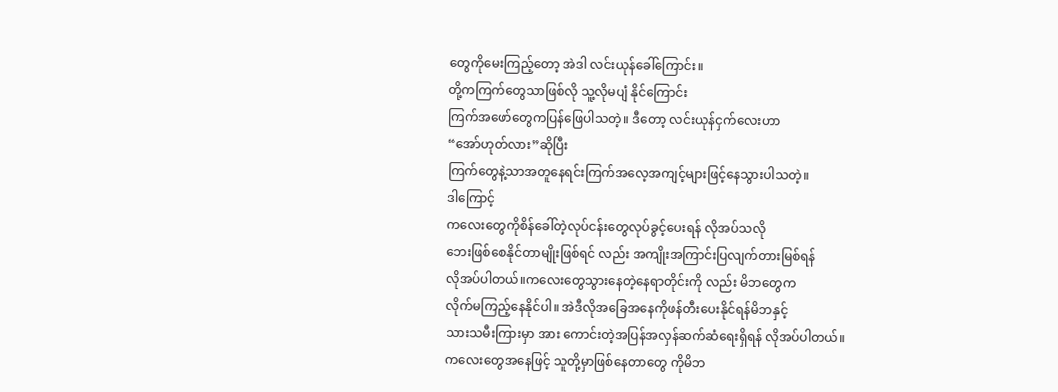တွေကိုမေးကြည့်တော့ အဲဒါ လင်းယုန်ခေါ်ကြောင်း။
တို့ကကြက်တွေသာဖြစ်လို သူ့လိုမပျံ နိုင်ကြောင်း
ကြက်အဖော်တွေကပြန်ဖြေပါသတဲ့။ ဒီတော့ လင်းယုန်ငှက်လေးဟာ
“အော်ဟုတ်လား”ဆိုပြီး
ကြက်တွေနဲ့သာအတူနေရင်းကြက်အလေ့အကျင့်များဖြင့်နေသွားပါသတဲ့။
ဒါကြောင့်
ကလေးတွေကိုစိန်ခေါ်တဲ့လုပ်ငန်းတွေလုပ်ခွင့်ပေးရန် လိုအပ်သလို
ဘေးဖြစ်စေနိုင်တာမျိုးဖြစ်ရင် လည်း အကျိုးအကြာင်းပြလျက်တားမြစ်ရန်
လိုအပ်ပါတယ်။ကလေးတွေသွားနေတဲ့နေရာတိုင်းကို လည်း မိဘတွေက
လိုက်မကြည့်နေနိုင်ပါ။ အဲဒီလိုအခြေအနေကိုဖန်တီးပေးနိုင်ရန်မိဘနှင့်
သားသမီးကြားမှာ အား ကောင်းတဲ့အပြန်အလှန်ဆက်ဆံရေးရှိရန် လိုအပ်ပါတယ်။
ကလေးတွေအနေဖြင့် သူတို့မှာဖြစ်နေတာတွေ ကိုမိဘ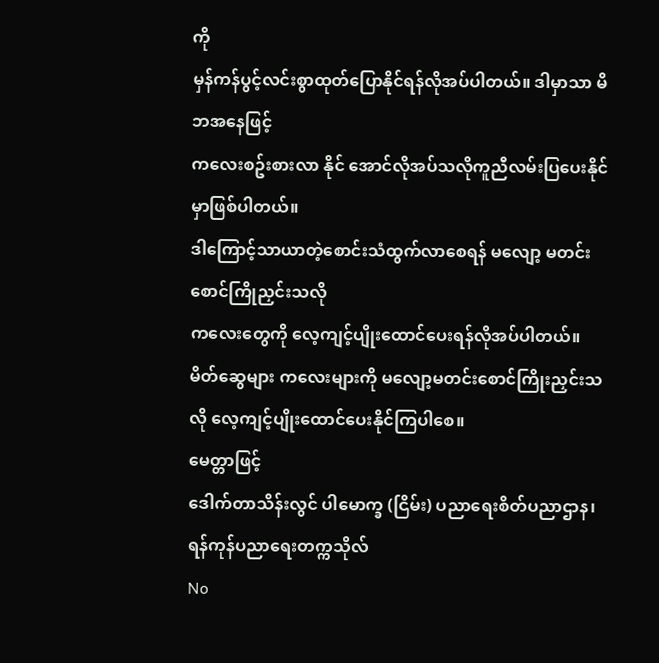ကို
မှန်ကန်ပွင့်လင်းစွာထုတ်ပြောနိုင်ရန်လိုအပ်ပါတယ်။ ဒါမှာသာ မိဘအနေဖြင့်
ကလေးစဥ်းစားလာ နိုင် အောင်လိုအပ်သလိုကူညီလမ်းပြပေးနိုင်မှာဖြစ်ပါတယ်။
ဒါကြောင့်သာယာတဲ့စောင်းသံထွက်လာစေရန် မလျော့ မတင်းစောင်ကြိုညှင်းသလို
ကလေးတွေကို လေ့ကျင့်ပျိုးထောင်ပေးရန်လိုအပ်ပါတယ်။
မိတ်ဆွေများ ကလေးများကို မလျော့မတင်းစောင်ကြိုးညှင်းသလို လေ့ကျင့်ပျိုးထောင်ပေးနိုင်ကြပါစေ။
မေတ္တာဖြင့်
ဒေါက်တာသိန်းလွင် ပါမောက္ခ (ငြိမ်း) ပညာရေးစိတ်ပညာဌာန၊ ရန်ကုန်ပညာရေးတက္ကသိုလ်
No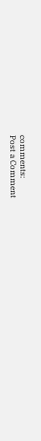comments:
Post a Comment